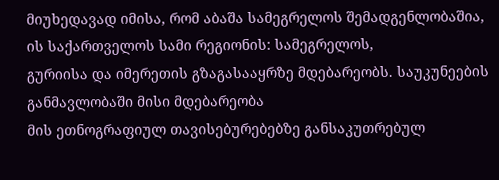მიუხედავად იმისა, რომ აბაშა სამეგრელოს შემადგენლობაშია,
ის საქართველოს სამი რეგიონის: სამეგრელოს,
გურიისა და იმერეთის გზაგასააყრზე მდებარეობს. საუკუნეების განმავლობაში მისი მდებარეობა
მის ეთნოგრაფიულ თავისებურებებზე განსაკუთრებულ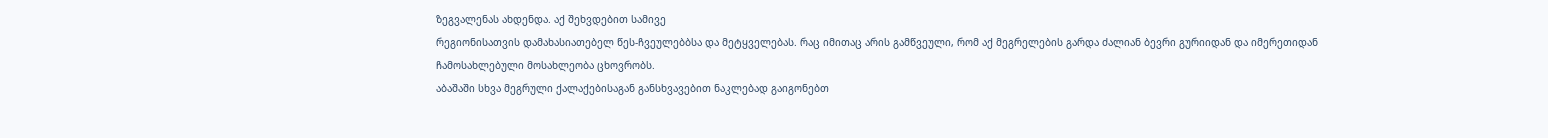ზეგვალენას ახდენდა. აქ შეხვდებით სამივე
რეგიონისათვის დამახასიათებელ წეს-ჩვეულებბსა და მეტყველებას. რაც იმითაც არის გამწვეული, რომ აქ მეგრელების გარდა ძალიან ბევრი გურიიდან და იმერეთიდან
ჩამოსახლებული მოსახლეობა ცხოვრობს.
აბაშაში სხვა მეგრული ქალაქებისაგან განსხვავებით ნაკლებად გაიგონებთ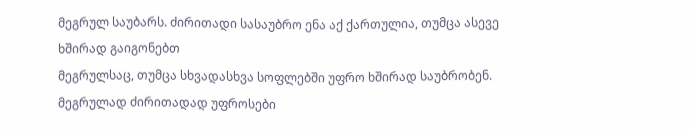მეგრულ საუბარს. ძირითადი სასაუბრო ენა აქ ქართულია, თუმცა ასევე ხშირად გაიგონებთ
მეგრულსაც, თუმცა სხვადასხვა სოფლებში უფრო ხშირად საუბრობენ. მეგრულად ძირითადად უფროსები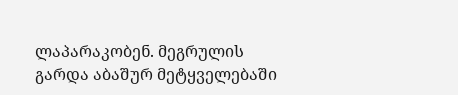ლაპარაკობენ. მეგრულის გარდა აბაშურ მეტყველებაში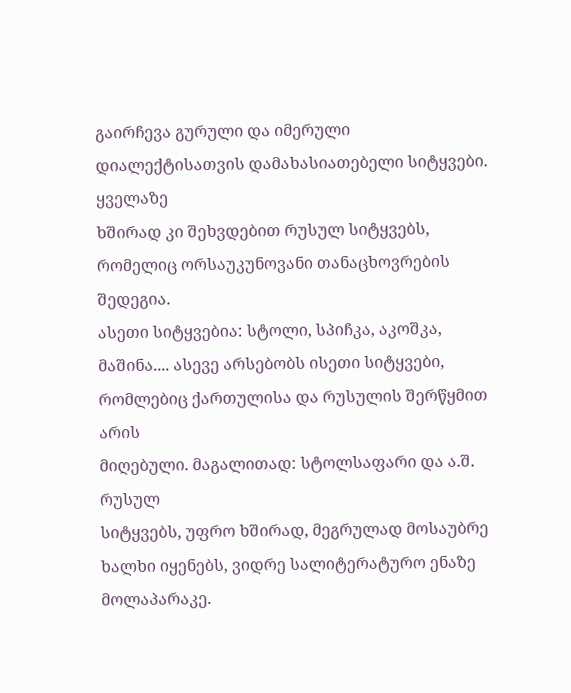გაირჩევა გურული და იმერული დიალექტისათვის დამახასიათებელი სიტყვები. ყველაზე
ხშირად კი შეხვდებით რუსულ სიტყვებს, რომელიც ორსაუკუნოვანი თანაცხოვრების შედეგია.
ასეთი სიტყვებია: სტოლი, სპიჩკა, აკოშკა, მაშინა.... ასევე არსებობს ისეთი სიტყვები,
რომლებიც ქართულისა და რუსულის შერწყმით არის
მიღებული. მაგალითად: სტოლსაფარი და ა.შ. რუსულ
სიტყვებს, უფრო ხშირად, მეგრულად მოსაუბრე ხალხი იყენებს, ვიდრე სალიტერატურო ენაზე
მოლაპარაკე.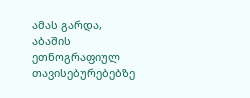ამას გარდა,
აბაშის ეთნოგრაფიულ თავისებურებებზე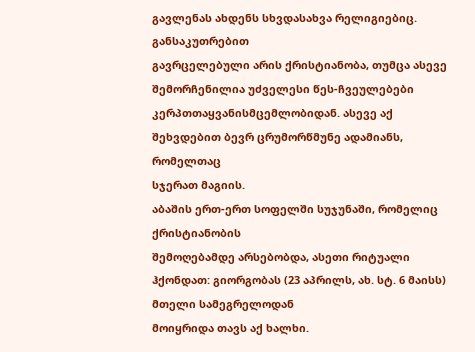გავლენას ახდენს სხვდასახვა რელიგიებიც. განსაკუთრებით
გავრცელებული არის ქრისტიანობა, თუმცა ასევე შემორჩენილია უძველესი წეს-ჩვეულებები
კერპთთაყვანისმცემლობიდან. ასევე აქ შეხვდებით ბევრ ცრუმორწმუნე ადამიანს, რომელთაც
სჯერათ მაგიის.
აბაშის ერთ-ერთ სოფელში სუჯუნაში, რომელიც ქრისტიანობის
შემოღებამდე არსებობდა, ასეთი რიტუალი ჰქონდათ: გიორგობას (23 აპრილს, ახ. სტ. 6 მაისს) მთელი სამეგრელოდან
მოიყრიდა თავს აქ ხალხი.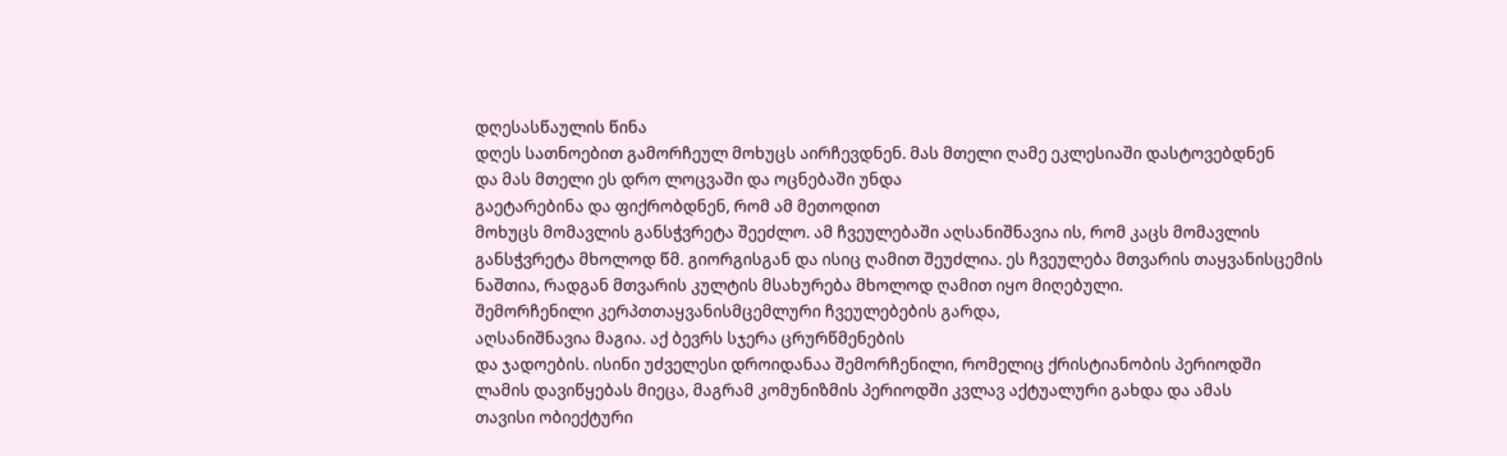დღესასწაულის წინა
დღეს სათნოებით გამორჩეულ მოხუცს აირჩევდნენ. მას მთელი ღამე ეკლესიაში დასტოვებდნენ
და მას მთელი ეს დრო ლოცვაში და ოცნებაში უნდა
გაეტარებინა და ფიქრობდნენ, რომ ამ მეთოდით
მოხუცს მომავლის განსჭვრეტა შეეძლო. ამ ჩვეულებაში აღსანიშნავია ის, რომ კაცს მომავლის
განსჭვრეტა მხოლოდ წმ. გიორგისგან და ისიც ღამით შეუძლია. ეს ჩვეულება მთვარის თაყვანისცემის
ნაშთია, რადგან მთვარის კულტის მსახურება მხოლოდ ღამით იყო მიღებული.
შემორჩენილი კერპთთაყვანისმცემლური ჩვეულებების გარდა,
აღსანიშნავია მაგია. აქ ბევრს სჯერა ცრურწმენების
და ჯადოების. ისინი უძველესი დროიდანაა შემორჩენილი, რომელიც ქრისტიანობის პერიოდში
ლამის დავიწყებას მიეცა, მაგრამ კომუნიზმის პერიოდში კვლავ აქტუალური გახდა და ამას
თავისი ობიექტური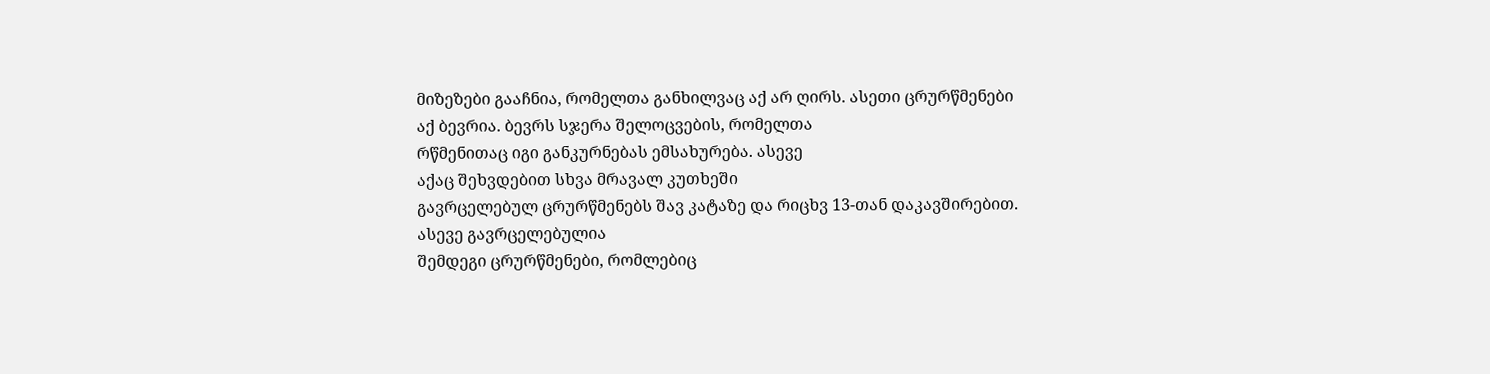მიზეზები გააჩნია, რომელთა განხილვაც აქ არ ღირს. ასეთი ცრურწმენები
აქ ბევრია. ბევრს სჯერა შელოცვების, რომელთა
რწმენითაც იგი განკურნებას ემსახურება. ასევე
აქაც შეხვდებით სხვა მრავალ კუთხეში
გავრცელებულ ცრურწმენებს შავ კატაზე და რიცხვ 13-თან დაკავშირებით.
ასევე გავრცელებულია
შემდეგი ცრურწმენები, რომლებიც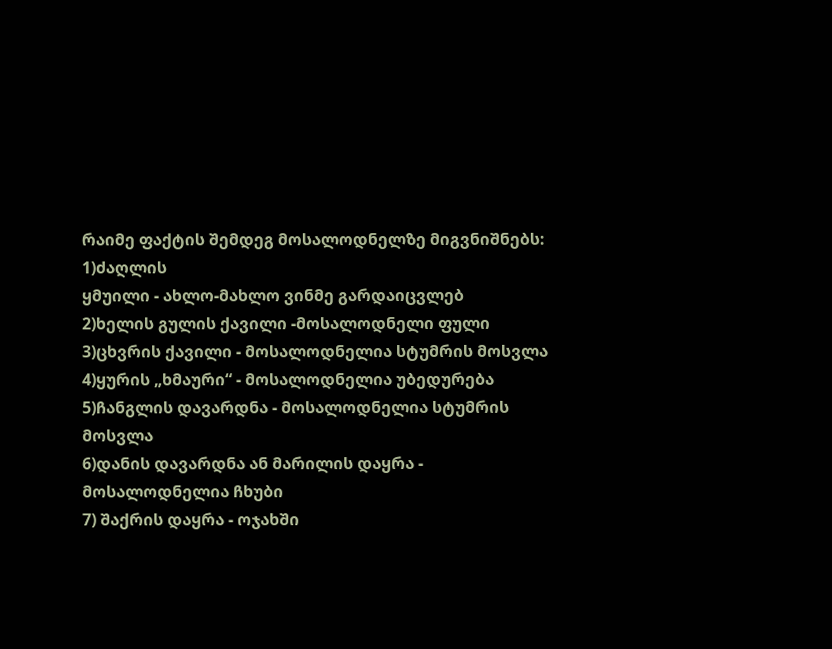რაიმე ფაქტის შემდეგ მოსალოდნელზე მიგვნიშნებს:
1)ძაღლის
ყმუილი - ახლო-მახლო ვინმე გარდაიცვლებ
2)ხელის გულის ქავილი -მოსალოდნელი ფული
3)ცხვრის ქავილი - მოსალოდნელია სტუმრის მოსვლა
4)ყურის „ხმაური“ - მოსალოდნელია უბედურება
5)ჩანგლის დავარდნა - მოსალოდნელია სტუმრის მოსვლა
6)დანის დავარდნა ან მარილის დაყრა - მოსალოდნელია ჩხუბი
7) შაქრის დაყრა - ოჯახში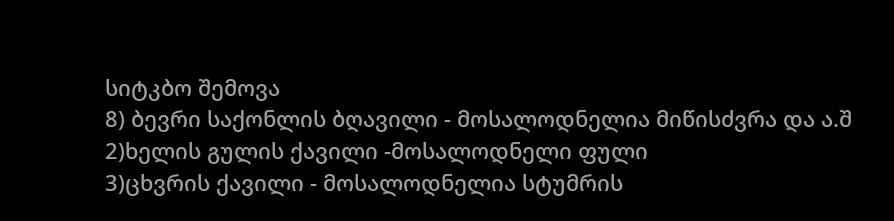სიტკბო შემოვა
8) ბევრი საქონლის ბღავილი - მოსალოდნელია მიწისძვრა და ა.შ
2)ხელის გულის ქავილი -მოსალოდნელი ფული
3)ცხვრის ქავილი - მოსალოდნელია სტუმრის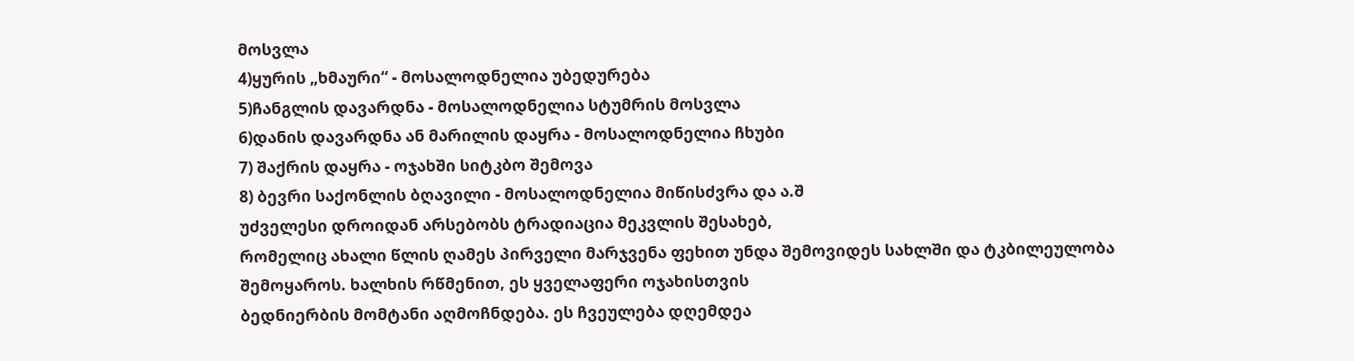მოსვლა
4)ყურის „ხმაური“ - მოსალოდნელია უბედურება
5)ჩანგლის დავარდნა - მოსალოდნელია სტუმრის მოსვლა
6)დანის დავარდნა ან მარილის დაყრა - მოსალოდნელია ჩხუბი
7) შაქრის დაყრა - ოჯახში სიტკბო შემოვა
8) ბევრი საქონლის ბღავილი - მოსალოდნელია მიწისძვრა და ა.შ
უძველესი დროიდან არსებობს ტრადიაცია მეკვლის შესახებ,
რომელიც ახალი წლის ღამეს პირველი მარჯვენა ფეხით უნდა შემოვიდეს სახლში და ტკბილეულობა
შემოყაროს. ხალხის რწმენით, ეს ყველაფერი ოჯახისთვის
ბედნიერბის მომტანი აღმოჩნდება. ეს ჩვეულება დღემდეა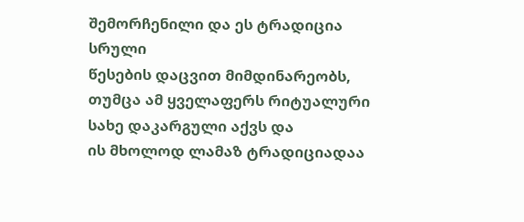შემორჩენილი და ეს ტრადიცია სრული
წესების დაცვით მიმდინარეობს, თუმცა ამ ყველაფერს რიტუალური სახე დაკარგული აქვს და
ის მხოლოდ ლამაზ ტრადიციადაა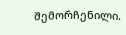შემორჩენილი.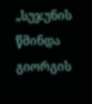„სუჯუნის წმინდა გიორგის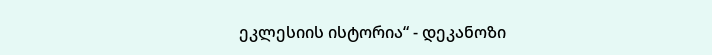ეკლესიის ისტორია“ - დეკანოზი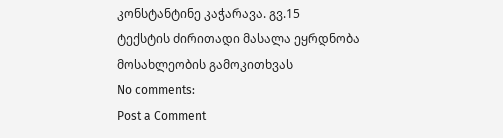კონსტანტინე კაჭარავა. გვ.15
ტექსტის ძირითადი მასალა ეყრდნობა მოსახლეობის გამოკითხვას
No comments:
Post a Comment